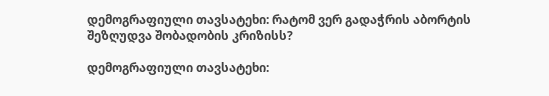დემოგრაფიული თავსატეხი: რატომ ვერ გადაჭრის აბორტის შეზღუდვა შობადობის კრიზისს?

დემოგრაფიული თავსატეხი: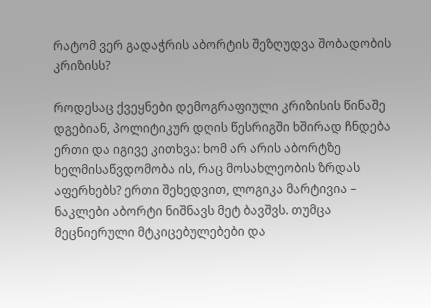რატომ ვერ გადაჭრის აბორტის შეზღუდვა შობადობის კრიზისს?

როდესაც ქვეყნები დემოგრაფიული კრიზისის წინაშე დგებიან, პოლიტიკურ დღის წესრიგში ხშირად ჩნდება ერთი და იგივე კითხვა: ხომ არ არის აბორტზე ხელმისაწვდომობა ის, რაც მოსახლეობის ზრდას აფერხებს? ერთი შეხედვით, ლოგიკა მარტივია – ნაკლები აბორტი ნიშნავს მეტ ბავშვს. თუმცა მეცნიერული მტკიცებულებები და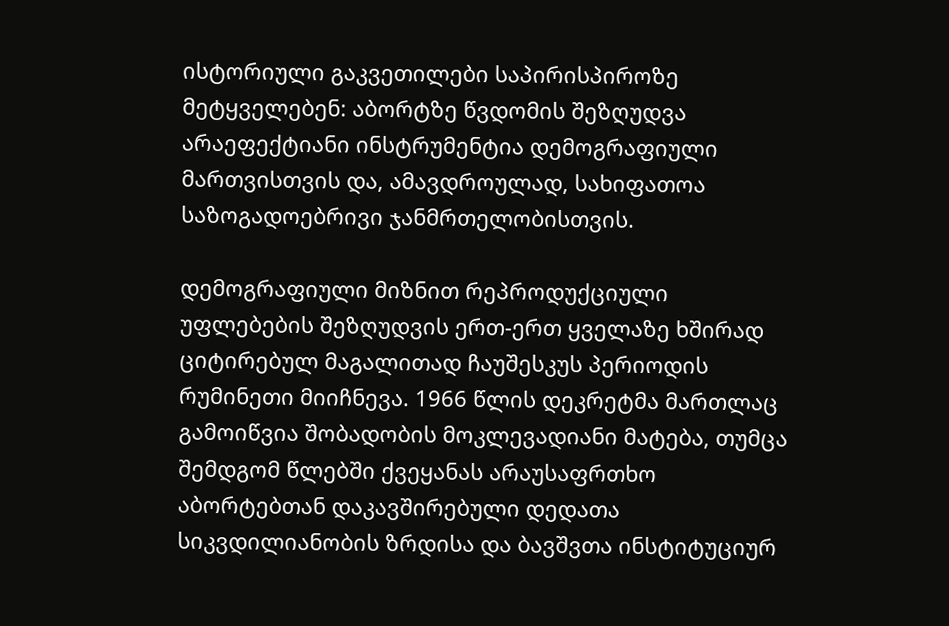ისტორიული გაკვეთილები საპირისპიროზე მეტყველებენ: აბორტზე წვდომის შეზღუდვა არაეფექტიანი ინსტრუმენტია დემოგრაფიული მართვისთვის და, ამავდროულად, სახიფათოა საზოგადოებრივი ჯანმრთელობისთვის.

დემოგრაფიული მიზნით რეპროდუქციული უფლებების შეზღუდვის ერთ-ერთ ყველაზე ხშირად ციტირებულ მაგალითად ჩაუშესკუს პერიოდის რუმინეთი მიიჩნევა. 1966 წლის დეკრეტმა მართლაც გამოიწვია შობადობის მოკლევადიანი მატება, თუმცა შემდგომ წლებში ქვეყანას არაუსაფრთხო აბორტებთან დაკავშირებული დედათა სიკვდილიანობის ზრდისა და ბავშვთა ინსტიტუციურ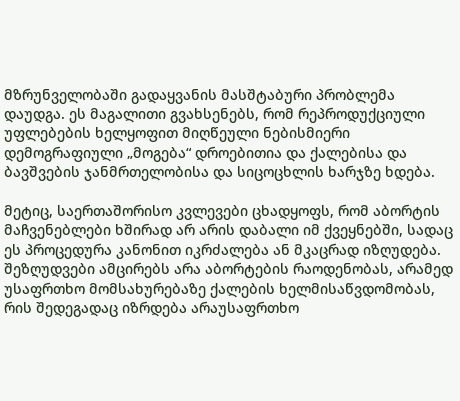მზრუნველობაში გადაყვანის მასშტაბური პრობლემა დაუდგა. ეს მაგალითი გვახსენებს, რომ რეპროდუქციული უფლებების ხელყოფით მიღწეული ნებისმიერი დემოგრაფიული „მოგება“ დროებითია და ქალებისა და ბავშვების ჯანმრთელობისა და სიცოცხლის ხარჯზე ხდება.

მეტიც, საერთაშორისო კვლევები ცხადყოფს, რომ აბორტის მაჩვენებლები ხშირად არ არის დაბალი იმ ქვეყნებში, სადაც ეს პროცედურა კანონით იკრძალება ან მკაცრად იზღუდება. შეზღუდვები ამცირებს არა აბორტების რაოდენობას, არამედ უსაფრთხო მომსახურებაზე ქალების ხელმისაწვდომობას, რის შედეგადაც იზრდება არაუსაფრთხო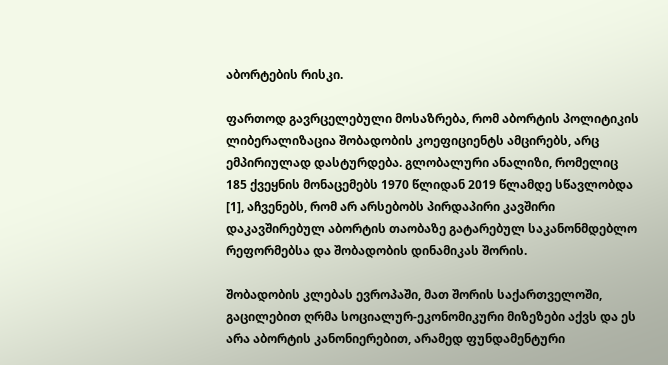აბორტების რისკი.

ფართოდ გავრცელებული მოსაზრება, რომ აბორტის პოლიტიკის ლიბერალიზაცია შობადობის კოეფიციენტს ამცირებს, არც ემპირიულად დასტურდება. გლობალური ანალიზი, რომელიც 185 ქვეყნის მონაცემებს 1970 წლიდან 2019 წლამდე სწავლობდა [1], აჩვენებს, რომ არ არსებობს პირდაპირი კავშირი დაკავშირებულ აბორტის თაობაზე გატარებულ საკანონმდებლო რეფორმებსა და შობადობის დინამიკას შორის.

შობადობის კლებას ევროპაში, მათ შორის საქართველოში, გაცილებით ღრმა სოციალურ-ეკონომიკური მიზეზები აქვს და ეს არა აბორტის კანონიერებით, არამედ ფუნდამენტური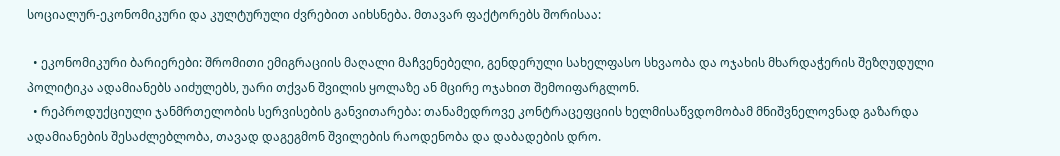სოციალურ-ეკონომიკური და კულტურული ძვრებით აიხსნება. მთავარ ფაქტორებს შორისაა:

  • ეკონომიკური ბარიერები: შრომითი ემიგრაციის მაღალი მაჩვენებელი, გენდერული სახელფასო სხვაობა და ოჯახის მხარდაჭერის შეზღუდული პოლიტიკა ადამიანებს აიძულებს, უარი თქვან შვილის ყოლაზე ან მცირე ოჯახით შემოიფარგლონ.
  • რეპროდუქციული ჯანმრთელობის სერვისების განვითარება: თანამედროვე კონტრაცეფციის ხელმისაწვდომობამ მნიშვნელოვნად გაზარდა ადამიანების შესაძლებლობა, თავად დაგეგმონ შვილების რაოდენობა და დაბადების დრო.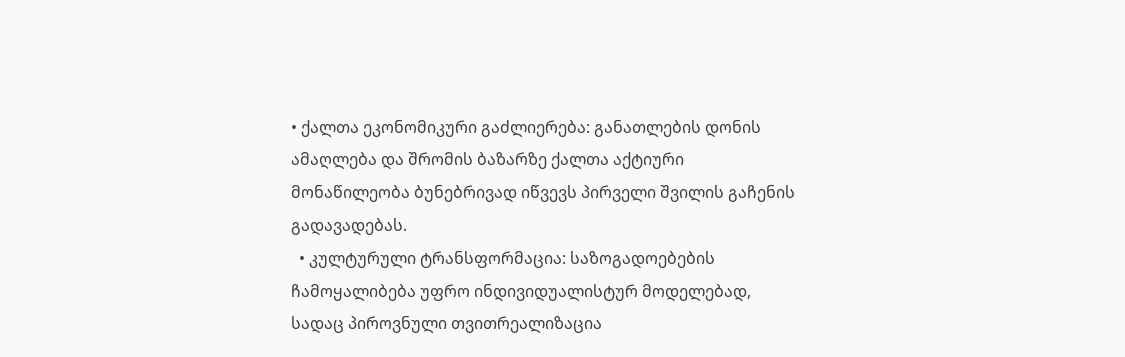• ქალთა ეკონომიკური გაძლიერება: განათლების დონის ამაღლება და შრომის ბაზარზე ქალთა აქტიური მონაწილეობა ბუნებრივად იწვევს პირველი შვილის გაჩენის გადავადებას.
  • კულტურული ტრანსფორმაცია: საზოგადოებების ჩამოყალიბება უფრო ინდივიდუალისტურ მოდელებად, სადაც პიროვნული თვითრეალიზაცია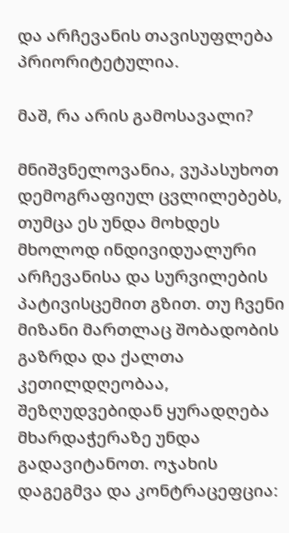და არჩევანის თავისუფლება პრიორიტეტულია.

მაშ, რა არის გამოსავალი?

მნიშვნელოვანია, ვუპასუხოთ დემოგრაფიულ ცვლილებებს, თუმცა ეს უნდა მოხდეს მხოლოდ ინდივიდუალური არჩევანისა და სურვილების პატივისცემით გზით. თუ ჩვენი მიზანი მართლაც შობადობის გაზრდა და ქალთა კეთილდღეობაა, შეზღუდვებიდან ყურადღება მხარდაჭერაზე უნდა გადავიტანოთ. ოჯახის დაგეგმვა და კონტრაცეფცია: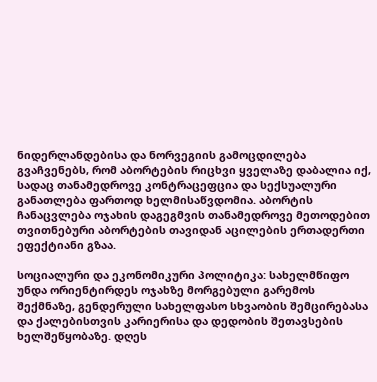ნიდერლანდებისა და ნორვეგიის გამოცდილება გვაჩვენებს, რომ აბორტების რიცხვი ყველაზე დაბალია იქ, სადაც თანამედროვე კონტრაცეფცია და სექსუალური განათლება ფართოდ ხელმისაწვდომია. აბორტის ჩანაცვლება ოჯახის დაგეგმვის თანამედროვე მეთოდებით თვითნებური აბორტების თავიდან აცილების ერთადერთი ეფექტიანი გზაა.

სოციალური და ეკონომიკური პოლიტიკა: სახელმწიფო უნდა ორიენტირდეს ოჯახზე მორგებული გარემოს შექმნაზე, გენდერული სახელფასო სხვაობის შემცირებასა და ქალებისთვის კარიერისა და დედობის შეთავსების ხელშეწყობაზე. დღეს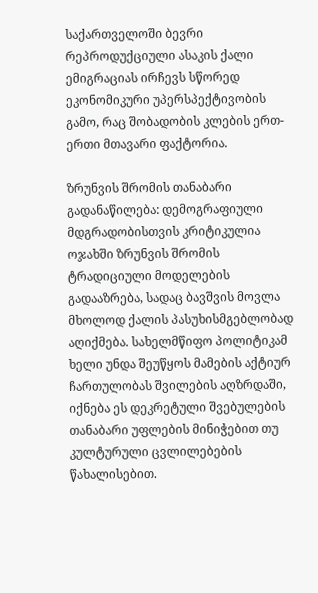საქართველოში ბევრი რეპროდუქციული ასაკის ქალი ემიგრაციას ირჩევს სწორედ ეკონომიკური უპერსპექტივობის გამო, რაც შობადობის კლების ერთ-ერთი მთავარი ფაქტორია.

ზრუნვის შრომის თანაბარი გადანაწილება: დემოგრაფიული მდგრადობისთვის კრიტიკულია ოჯახში ზრუნვის შრომის ტრადიციული მოდელების გადააზრება, სადაც ბავშვის მოვლა მხოლოდ ქალის პასუხისმგებლობად აღიქმება. სახელმწიფო პოლიტიკამ ხელი უნდა შეუწყოს მამების აქტიურ ჩართულობას შვილების აღზრდაში, იქნება ეს დეკრეტული შვებულების თანაბარი უფლების მინიჭებით თუ კულტურული ცვლილებების წახალისებით.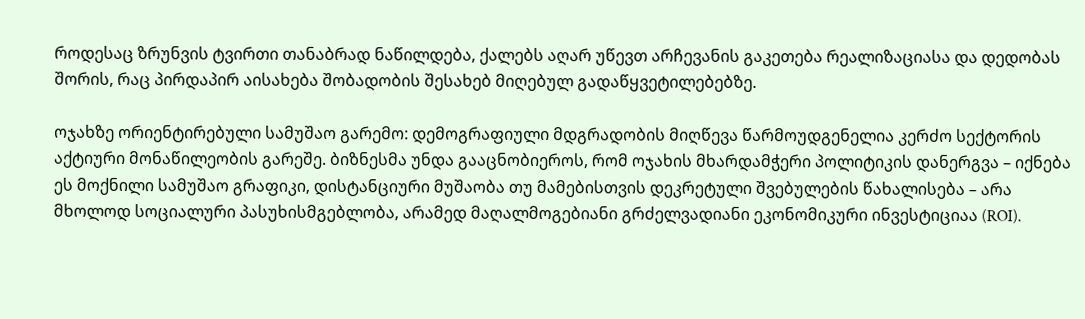როდესაც ზრუნვის ტვირთი თანაბრად ნაწილდება, ქალებს აღარ უწევთ არჩევანის გაკეთება რეალიზაციასა და დედობას შორის, რაც პირდაპირ აისახება შობადობის შესახებ მიღებულ გადაწყვეტილებებზე.

ოჯახზე ორიენტირებული სამუშაო გარემო: დემოგრაფიული მდგრადობის მიღწევა წარმოუდგენელია კერძო სექტორის აქტიური მონაწილეობის გარეშე. ბიზნესმა უნდა გააცნობიეროს, რომ ოჯახის მხარდამჭერი პოლიტიკის დანერგვა – იქნება ეს მოქნილი სამუშაო გრაფიკი, დისტანციური მუშაობა თუ მამებისთვის დეკრეტული შვებულების წახალისება – არა მხოლოდ სოციალური პასუხისმგებლობა, არამედ მაღალმოგებიანი გრძელვადიანი ეკონომიკური ინვესტიციაა (ROI).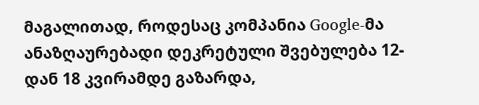მაგალითად, როდესაც კომპანია Google-მა ანაზღაურებადი დეკრეტული შვებულება 12-დან 18 კვირამდე გაზარდა,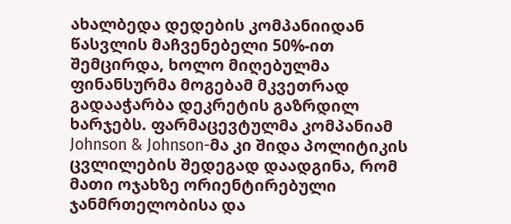ახალბედა დედების კომპანიიდან წასვლის მაჩვენებელი 50%-ით შემცირდა, ხოლო მიღებულმა ფინანსურმა მოგებამ მკვეთრად გადააჭარბა დეკრეტის გაზრდილ ხარჯებს. ფარმაცევტულმა კომპანიამ Johnson & Johnson-მა კი შიდა პოლიტიკის ცვლილების შედეგად დაადგინა, რომ მათი ოჯახზე ორიენტირებული ჯანმრთელობისა და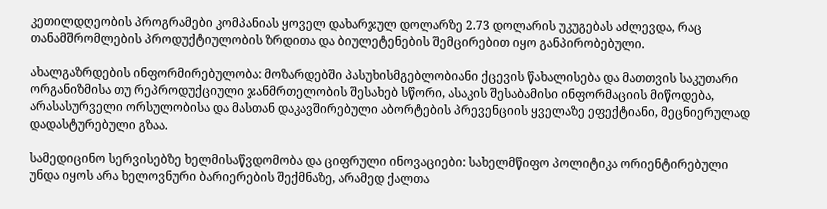კეთილდღეობის პროგრამები კომპანიას ყოველ დახარჯულ დოლარზე 2.73 დოლარის უკუგებას აძლევდა, რაც თანამშრომლების პროდუქტიულობის ზრდითა და ბიულეტენების შემცირებით იყო განპირობებული.

ახალგაზრდების ინფორმირებულობა: მოზარდებში პასუხისმგებლობიანი ქცევის წახალისება და მათთვის საკუთარი ორგანიზმისა თუ რეპროდუქციული ჯანმრთელობის შესახებ სწორი, ასაკის შესაბამისი ინფორმაციის მიწოდება, არასასურველი ორსულობისა და მასთან დაკავშირებული აბორტების პრევენციის ყველაზე ეფექტიანი, მეცნიერულად დადასტურებული გზაა.

სამედიცინო სერვისებზე ხელმისაწვდომობა და ციფრული ინოვაციები: სახელმწიფო პოლიტიკა ორიენტირებული უნდა იყოს არა ხელოვნური ბარიერების შექმნაზე, არამედ ქალთა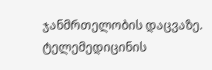ჯანმრთელობის დაცვაზე. ტელემედიცინის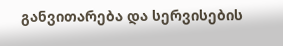განვითარება და სერვისების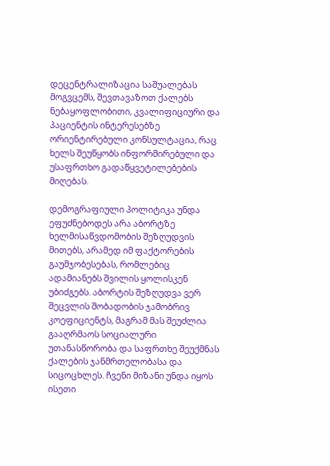დეცენტრალიზაცია საშუალებას მოგვცემს, შევთავაზოთ ქალებს ნებაყოფლობითი, კვალიფიციური და პაციენტის ინტერესებზე ორიენტირებული კონსულტაცია, რაც ხელს შეუწყობს ინფორმირებული და უსაფრთხო გადაწყვეტილებების მიღებას.

დემოგრაფიული პოლიტიკა უნდა ეფუძნებოდეს არა აბორტზე ხელმისაწვდომობის შეზღუდვის მითებს, არამედ იმ ფაქტორების გაუმჯობესებას, რომლებიც ადამიანებს შვილის ყოლისკენ უბიძგებს. აბორტის შეზღუდვა ვერ შეცვლის შობადობის ჯამობრივ კოეფიციენტს, მაგრამ მას შეუძლია გააღრმაოს სოციალური უთანასწორობა და საფრთხე შეუქმნას ქალების ჯანმრთელობასა და სიცოცხლეს. ჩვენი მიზანი უნდა იყოს ისეთი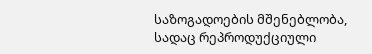საზოგადოების მშენებლობა, სადაც რეპროდუქციული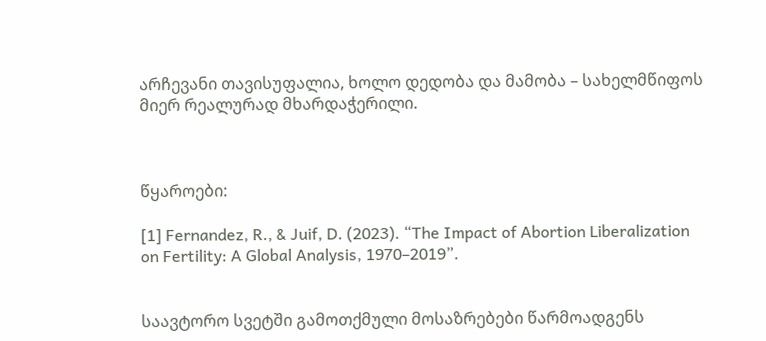არჩევანი თავისუფალია, ხოლო დედობა და მამობა – სახელმწიფოს მიერ რეალურად მხარდაჭერილი.



წყაროები:

[1] Fernandez, R., & Juif, D. (2023). “The Impact of Abortion Liberalization on Fertility: A Global Analysis, 1970–2019”.


საავტორო სვეტში გამოთქმული მოსაზრებები წარმოადგენს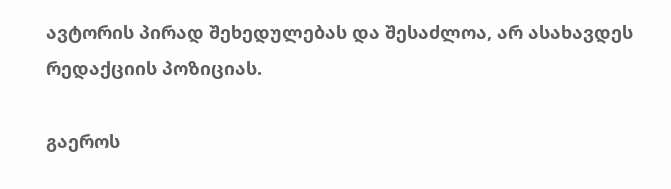ავტორის პირად შეხედულებას და შესაძლოა, არ ასახავდეს რედაქციის პოზიციას.

გაეროს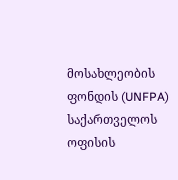მოსახლეობის ფონდის (UNFPA) საქართველოს ოფისის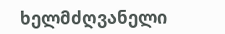ხელმძღვანელი